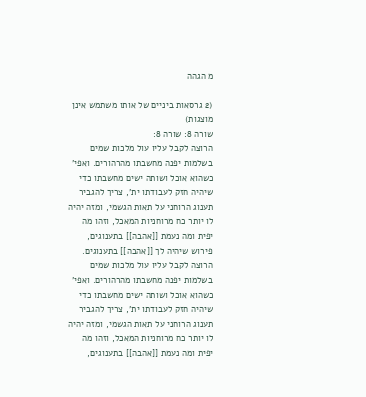מ הגהה

(2 גרסאות ביניים של אותו משתמש אינן מוצגות)
שורה 8: שורה 8:
הרוצה לקבל עליו עול מלכות שמים בשלמות יפנה מחשבתו מהרהורים. ואפי' כשהוא אוכל ושותה ישים מחשבתו כדי שיהיה חזק לעבודתו ית', צריך להגביר תענוג הרוחני על תאות הגשמי, ומזה יהיה לו יותר כח מרוחניות המאכל, וזהו מה יפית ומה נעמת [[אהבה]] בתענוגים, פירוש שיהיה לך [[אהבה]] בתענוגים.
הרוצה לקבל עליו עול מלכות שמים בשלמות יפנה מחשבתו מהרהורים. ואפי' כשהוא אוכל ושותה ישים מחשבתו כדי שיהיה חזק לעבודתו ית', צריך להגביר תענוג הרוחני על תאות הגשמי, ומזה יהיה לו יותר כח מרוחניות המאכל, וזהו מה יפית ומה נעמת [[אהבה]] בתענוגים,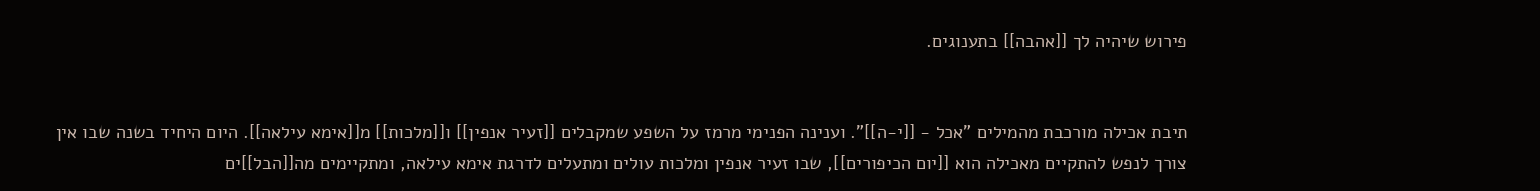פירוש שיהיה לך [[אהבה]] בתענוגים.


תיבת אכילה מורכבת מהמילים "אכל - [[י-ה]]". וענינה הפנימי מרמז על השפע שמקבלים [[זעיר אנפין]] ו[[מלכות]] מ[[אימא עילאה]]. היום היחיד בשנה שבו אין צורך לנפש להתקיים מאכילה הוא [[יום הכיפורים]], שבו זעיר אנפין ומלכות עולים ומתעלים לדרגת אימא עילאה, ומתקיימים מה[[הבל]]ים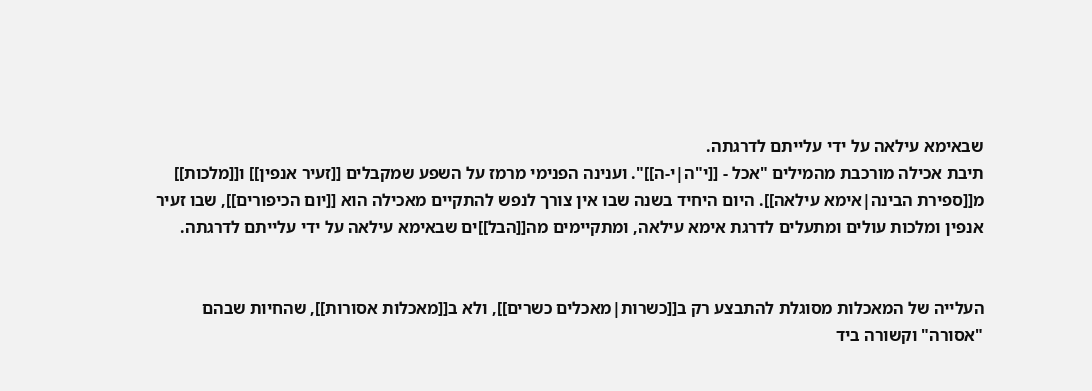שבאימא עילאה על ידי עלייתם לדרגתה.
תיבת אכילה מורכבת מהמילים "אכל - [[י"ה|י-ה]]". וענינה הפנימי מרמז על השפע שמקבלים [[זעיר אנפין]] ו[[מלכות]] מ[[ספירת הבינה|אימא עילאה]]. היום היחיד בשנה שבו אין צורך לנפש להתקיים מאכילה הוא [[יום הכיפורים]], שבו זעיר אנפין ומלכות עולים ומתעלים לדרגת אימא עילאה, ומתקיימים מה[[הבל]]ים שבאימא עילאה על ידי עלייתם לדרגתה.


העלייה של המאכלות מסוגלת להתבצע רק ב[[כשרות|מאכלים כשרים]], ולא ב[[מאכלות אסורות]], שהחיות שבהם "אסורה" וקשורה ביד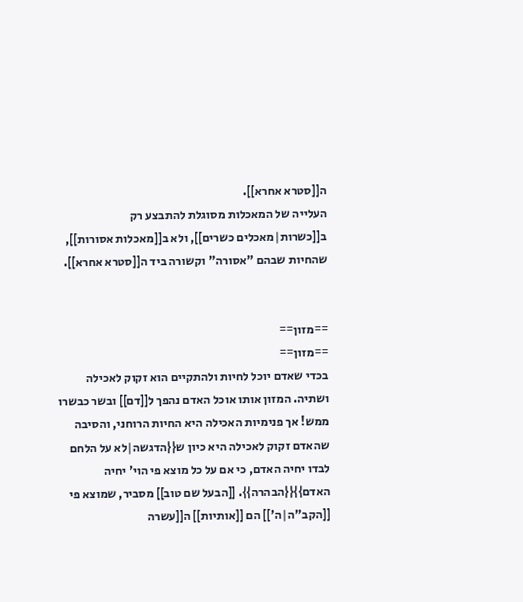ה[[סטרא אחרא]].
העלייה של המאכלות מסוגלת להתבצע רק ב[[כשרות|מאכלים כשרים]], ולא ב[[מאכלות אסורות]], שהחיות שבהם "אסורה" וקשורה ביד ה[[סטרא אחרא]].


==מזון==
==מזון==
בכדי שאדם יוכל לחיות ולהתקיים הוא זקוק לאכילה ושתיה. המזון אותו אוכל האדם נהפך ל[[דם]] ובשר כבשרו ממש! אך פנימיות האכילה היא החיות הרוחני, והסיבה שהאדם זקוק לאכילה היא כיון ש{{הדגשה|לא על הלחם לבדו יחיה האדם, כי אם על כל מוצא פי הוי' יחיה האדם}}{{הבהרה}}. [[הבעל שם טוב]] מסביר, שמוצא פי [[הקב"ה|ה']] הם [[אותיות]] ה[[עשרה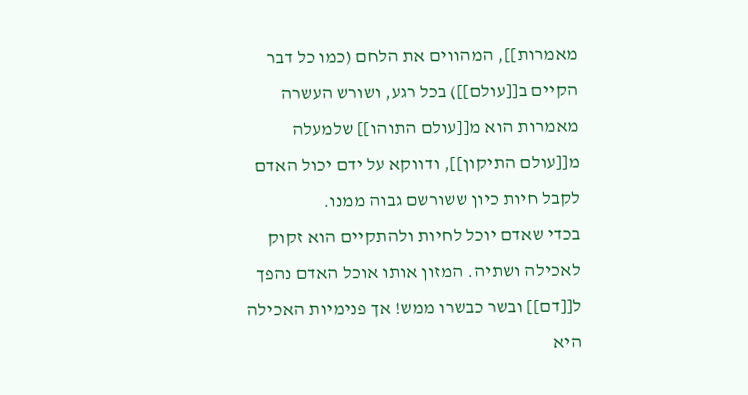מאמרות]], המהווים את הלחם (כמו כל דבר הקיים ב[[עולם]]) בכל רגע, ושורש העשרה מאמרות הוא מ[[עולם התוהו]] שלמעלה מ[[עולם התיקון]], ודווקא על ידם יכול האדם לקבל חיות כיון ששורשם גבוה ממנו.
בכדי שאדם יוכל לחיות ולהתקיים הוא זקוק לאכילה ושתיה. המזון אותו אוכל האדם נהפך ל[[דם]] ובשר כבשרו ממש! אך פנימיות האכילה היא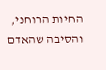החיות הרוחני, והסיבה שהאדם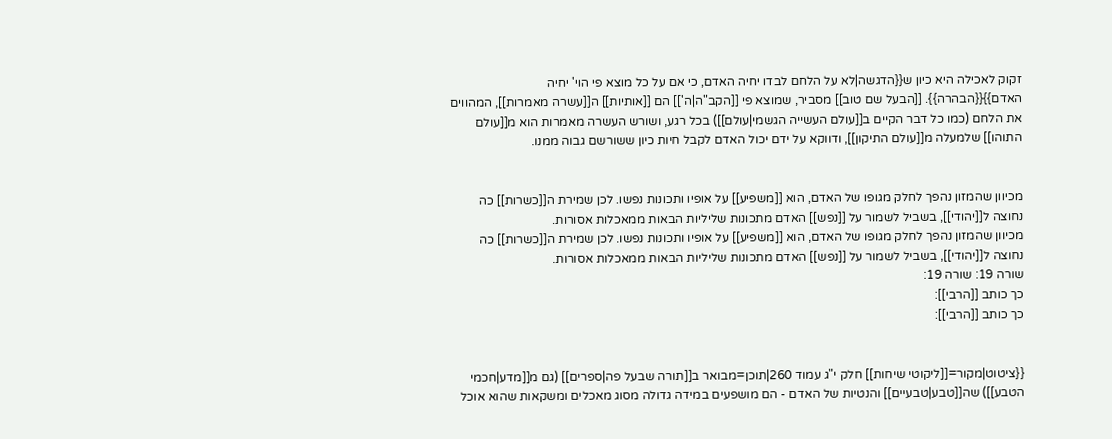זקוק לאכילה היא כיון ש{{הדגשה|לא על הלחם לבדו יחיה האדם, כי אם על כל מוצא פי הוי' יחיה האדם}}{{הבהרה}}. [[הבעל שם טוב]] מסביר, שמוצא פי [[הקב"ה|ה']] הם [[אותיות]] ה[[עשרה מאמרות]], המהווים את הלחם (כמו כל דבר הקיים ב[[עולם העשייה הגשמי|עולם]]) בכל רגע, ושורש העשרה מאמרות הוא מ[[עולם התוהו]] שלמעלה מ[[עולם התיקון]], ודווקא על ידם יכול האדם לקבל חיות כיון ששורשם גבוה ממנו.


מכיוון שהמזון נהפך לחלק מגופו של האדם, הוא [[משפיע]] על אופיו ותכונות נפשו. לכן שמירת ה[[כשרות]] כה נחוצה ל[[יהודי]], בשביל לשמור על [[נפש]] האדם מתכונות שליליות הבאות ממאכלות אסורות.
מכיוון שהמזון נהפך לחלק מגופו של האדם, הוא [[משפיע]] על אופיו ותכונות נפשו. לכן שמירת ה[[כשרות]] כה נחוצה ל[[יהודי]], בשביל לשמור על [[נפש]] האדם מתכונות שליליות הבאות ממאכלות אסורות.
שורה 19: שורה 19:
כך כותב [[הרבי]]:
כך כותב [[הרבי]]:


{{ציטוט|מקור=[[ליקוטי שיחות]] חלק י"ג עמוד 260|תוכן=מבואר ב[[תורה שבעל פה|ספרים]] (גם מ[[מדע|חכמי הטבע]]) שה[[טבע|טבעיים]] והנטיות של האדם - הם מושפעים במידה גדולה מסוג מאכלים ומשקאות שהוא אוכל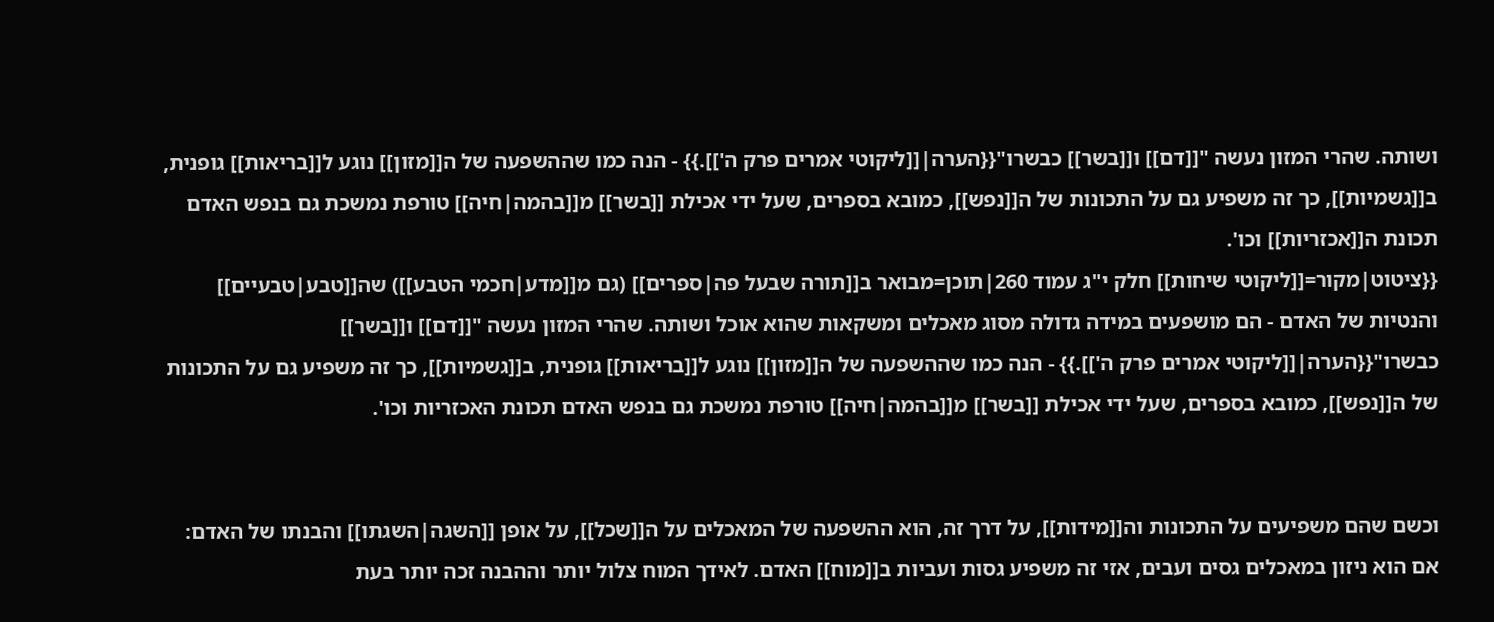ושותה. שהרי המזון נעשה "[[דם]] ו[[בשר]] כבשרו"{{הערה|[[ליקוטי אמרים פרק ה']].}} - הנה כמו שההשפעה של ה[[מזון]] נוגע ל[[בריאות]] גופנית, ב[[גשמיות]], כך זה משפיע גם על התכונות של ה[[נפש]], כמובא בספרים, שעל ידי אכילת [[בשר]] מ[[בהמה|חיה]] טורפת נמשכת גם בנפש האדם תכונת ה[[אכזריות]] וכו'.
{{ציטוט|מקור=[[ליקוטי שיחות]] חלק י"ג עמוד 260|תוכן=מבואר ב[[תורה שבעל פה|ספרים]] (גם מ[[מדע|חכמי הטבע]]) שה[[טבע|טבעיים]] והנטיות של האדם - הם מושפעים במידה גדולה מסוג מאכלים ומשקאות שהוא אוכל ושותה. שהרי המזון נעשה "[[דם]] ו[[בשר]] כבשרו"{{הערה|[[ליקוטי אמרים פרק ה']].}} - הנה כמו שההשפעה של ה[[מזון]] נוגע ל[[בריאות]] גופנית, ב[[גשמיות]], כך זה משפיע גם על התכונות של ה[[נפש]], כמובא בספרים, שעל ידי אכילת [[בשר]] מ[[בהמה|חיה]] טורפת נמשכת גם בנפש האדם תכונת האכזריות וכו'.


וכשם שהם משפיעים על התכונות וה[[מידות]], על דרך זה, הוא ההשפעה של המאכלים על ה[[שכל]], על אופן [[השגה|השגתו]] והבנתו של האדם: אם הוא ניזון במאכלים גסים ועבים, אזי זה משפיע גסות ועביות ב[[מוח]] האדם. לאידך המוח צלול יותר וההבנה זכה יותר בעת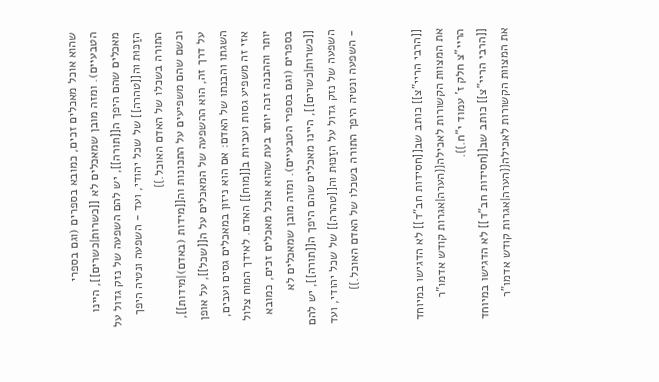שהוא אוכל מאכלים זכים, כמובא בספרים (וגם בספרי הטבעיים). ומזה מובן שמאכלים לא [[כשרות|כשרים]], היינו מאכלים שהם היפך ה[[תורה]], יש להם השפעה של נזק גדול על הזַכּוּת וה[[טהרה]] של שכל יהודי, ועד - השפעה ונטיה היפך התורה בשכלו של האדם האוכל.}}
וכשם שהם משפיעים על התכונות וה[[מידות (באדם)|מידות]], על דרך זה, הוא ההשפעה של המאכלים על ה[[שכל]], על אופן השגתו והבנתו של האדם: אם הוא ניזון במאכלים גסים ועבים, אזי זה משפיע גסות ועביות ב[[מוח]] האדם. לאידך המוח צלול יותר וההבנה זכה יותר בעת שהוא אוכל מאכלים זכים, כמובא בספרים (וגם בספרי הטבעיים). ומזה מובן שמאכלים לא [[כשרות|כשרים]], היינו מאכלים שהם היפך ה[[תורה]], יש להם השפעה של נזק גדול על הזַכּוּת וה[[טהרה]] של שכל יהודי, ועד - השפעה ונטיה היפך התורה בשכלו של האדם האוכל.}}


[[הרבי הריי"צ]] כותב שב[[חסידות חב"ד]] לא הדגישו במיוחד את המצוות הקשורות לאכילה{{הערה|אגרות קודש אדמו"ר הריי"צ חלק ז' עמוד י"ח.}}.
[[הרבי הריי"צ]] כותב שב[[חסידות חב"ד]] לא הדגישו במיוחד את המצוות הקשורות לאכילה{{הערה|אגרות קודש אדמו"ר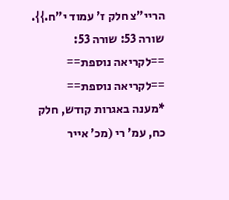הריי"צ חלק ז' עמוד י"ח.}}.
שורה 53: שורה 53:
==לקריאה נוספת==
==לקריאה נוספת==
*מענה באגרות קודש, חלק כח, עמ' רי (מכ' אייר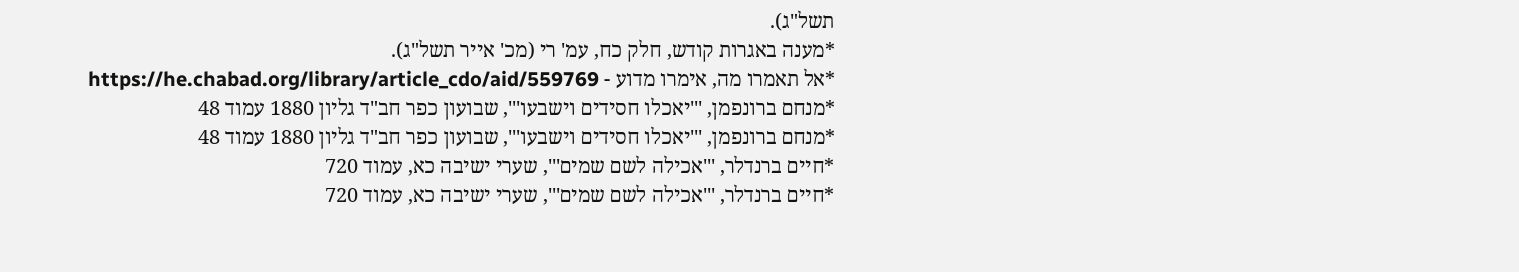תשל"ג).
*מענה באגרות קודש, חלק כח, עמ' רי (מכ' אייר תשל"ג).
*אל תאמרו מה, אימרו מדוע - https://he.chabad.org/library/article_cdo/aid/559769
*מנחם ברונפמן, '''יאכלו חסידים וישבעו''', שבועון כפר חב"ד גליון 1880 עמוד 48
*מנחם ברונפמן, '''יאכלו חסידים וישבעו''', שבועון כפר חב"ד גליון 1880 עמוד 48
*חיים ברנדלר, '''אכילה לשם שמים''', שערי ישיבה כא, עמוד 720
*חיים ברנדלר, '''אכילה לשם שמים''', שערי ישיבה כא, עמוד 720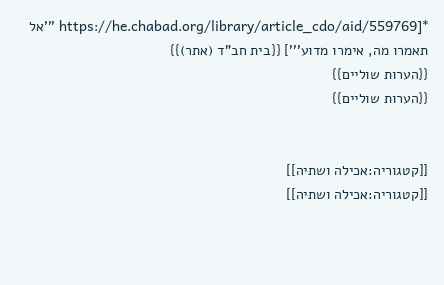*[https://he.chabad.org/library/article_cdo/aid/559769 '''אל תאמרו מה, אימרו מדוע'''] {{בית חב"ד (אתר)}}
{{הערות שוליים}}
{{הערות שוליים}}


[[קטגוריה:אכילה ושתיה]]
[[קטגוריה:אכילה ושתיה]]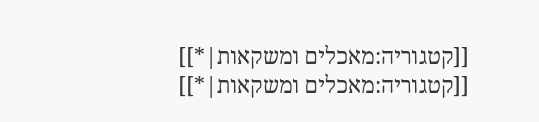[[קטגוריה:מאכלים ומשקאות|*]]
[[קטגוריה:מאכלים ומשקאות|*]]